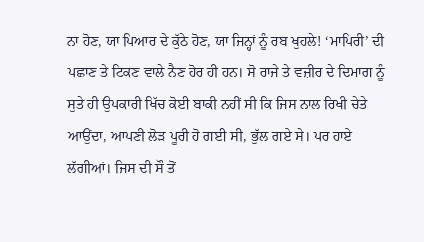ਨਾ ਹੋਣ, ਯਾ ਪਿਆਰ ਦੇ ਕੁੱਠੇ ਹੋਣ, ਯਾ ਜਿਨ੍ਹਾਂ ਨੂੰ ਰਬ ਖੁਹਲੇ! ‘ਮਾਪਿਰੀ’ ਦੀ ਪਛਾਣ ਤੇ ਟਿਕਣ ਵਾਲੇ ਨੈਣ ਹੋਰ ਹੀ ਹਨ। ਸੋ ਰਾਜੇ ਤੇ ਵਜ਼ੀਰ ਦੇ ਦਿਮਾਗ ਨੂੰ ਸੁਤੇ ਹੀ ਉਪਕਾਰੀ ਖਿੱਚ ਕੋਈ ਬਾਕੀ ਨਹੀਂ ਸੀ ਕਿ ਜਿਸ ਨਾਲ ਰਿਖੀ ਚੇਤੇ ਆਉਂਦਾ, ਆਪਣੀ ਲੋੜ ਪੂਰੀ ਹੋ ਗਈ ਸੀ, ਭੁੱਲ ਗਏ ਸੇ। ਪਰ ਹਾਏ ਲੱਗੀਆਂ। ਜਿਸ ਦੀ ਸੌ ਤੋਂ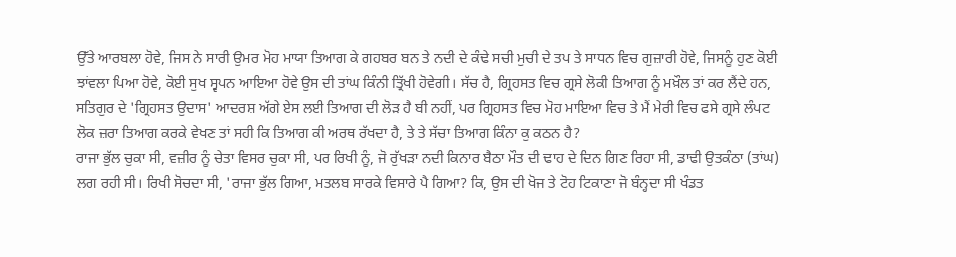ਉੱਤੇ ਆਰਬਲਾ ਹੋਵੇ, ਜਿਸ ਨੇ ਸਾਰੀ ਉਮਰ ਮੋਹ ਮਾਯਾ ਤਿਆਗ ਕੇ ਗਹਬਰ ਬਨ ਤੇ ਨਦੀ ਦੇ ਕੰਢੇ ਸਚੀ ਮੁਚੀ ਦੇ ਤਪ ਤੇ ਸਾਧਨ ਵਿਚ ਗੁਜ਼ਾਰੀ ਹੋਵੇ, ਜਿਸਨੂੰ ਹੁਣ ਕੋਈ ਝਾਂਵਲਾ ਪਿਆ ਹੋਵੇ, ਕੋਈ ਸੁਖ ਸ੍ਵਪਨ ਆਇਆ ਹੋਵੇ ਉਸ ਦੀ ਤਾਂਘ ਕਿੰਨੀ ਤ੍ਰਿੱਖੀ ਹੋਵੇਗੀ। ਸੱਚ ਹੈ, ਗ੍ਰਿਹਸਤ ਵਿਚ ਗ੍ਰਸੇ ਲੋਕੀ ਤਿਆਗ ਨੂੰ ਮਖ਼ੌਲ ਤਾਂ ਕਰ ਲੈਂਦੇ ਹਨ, ਸਤਿਗੁਰ ਦੇ 'ਗ੍ਰਿਹਸਤ ਉਦਾਸ' ਆਦਰਸ਼ ਅੱਗੇ ਏਸ ਲਈ ਤਿਆਗ ਦੀ ਲੋੜ ਹੈ ਬੀ ਨਹੀਂ, ਪਰ ਗ੍ਰਿਹਸਤ ਵਿਚ ਮੋਹ ਮਾਇਆ ਵਿਚ ਤੇ ਮੈਂ ਮੇਰੀ ਵਿਚ ਫਸੇ ਗ੍ਰਸੇ ਲੰਪਟ ਲੋਕ ਜ਼ਰਾ ਤਿਆਗ ਕਰਕੇ ਵੇਖਣ ਤਾਂ ਸਹੀ ਕਿ ਤਿਆਗ ਕੀ ਅਰਥ ਰੱਖਦਾ ਹੈ, ਤੇ ਤੇ ਸੱਚਾ ਤਿਆਗ ਕਿੰਨਾ ਕੁ ਕਠਨ ਹੈ?
ਰਾਜਾ ਭੁੱਲ ਚੁਕਾ ਸੀ, ਵਜ਼ੀਰ ਨੂੰ ਚੇਤਾ ਵਿਸਰ ਚੁਕਾ ਸੀ, ਪਰ ਰਿਖੀ ਨੂੰ, ਜੋ ਰੁੱਖੜਾ ਨਦੀ ਕਿਨਾਰ ਬੈਠਾ ਮੌਤ ਦੀ ਢਾਹ ਦੇ ਦਿਨ ਗਿਣ ਰਿਹਾ ਸੀ, ਡਾਢੀ ਉਤਕੰਠਾ (ਤਾਂਘ) ਲਗ ਰਹੀ ਸੀ। ਰਿਖੀ ਸੋਚਦਾ ਸੀ, 'ਰਾਜਾ ਭੁੱਲ ਗਿਆ, ਮਤਲਬ ਸਾਰਕੇ ਵਿਸਾਰੇ ਪੈ ਗਿਆ? ਕਿ, ਉਸ ਦੀ ਖੋਜ ਤੇ ਟੋਹ ਟਿਕਾਣਾ ਜੋ ਬੰਨ੍ਹਦਾ ਸੀ ਖੰਡਤ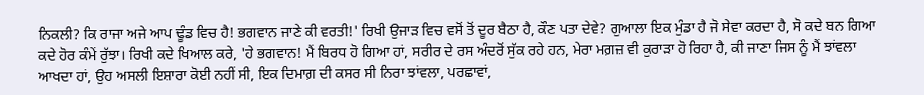ਨਿਕਲੀ? ਕਿ ਰਾਜਾ ਅਜੇ ਆਪ ਢੂੰਡ ਵਿਚ ਹੈ! ਭਗਵਾਨ ਜਾਣੇ ਕੀ ਵਰਤੀ!' ਰਿਖੀ ਉਜਾੜ ਵਿਚ ਵਸੋਂ ਤੋਂ ਦੂਰ ਬੈਠਾ ਹੈ, ਕੌਣ ਪਤਾ ਦੇਵੇ? ਗੁਆਲਾ ਇਕ ਮੁੰਡਾ ਹੈ ਜੋ ਸੇਵਾ ਕਰਦਾ ਹੈ, ਸੋ ਕਦੇ ਬਨ ਗਿਆ ਕਦੇ ਹੋਰ ਕੰਮੇਂ ਰੁੱਝਾ। ਰਿਖੀ ਕਦੇ ਖਿਆਲ ਕਰੇ, 'ਹੇ ਭਗਵਾਨ! ਮੈਂ ਬਿਰਧ ਹੋ ਗਿਆ ਹਾਂ, ਸਰੀਰ ਦੇ ਰਸ ਅੰਦਰੋਂ ਸੁੱਕ ਰਹੇ ਹਨ, ਮੇਰਾ ਮਗ਼ਜ਼ ਵੀ ਕੁਰਾੜਾ ਹੋ ਰਿਹਾ ਹੈ, ਕੀ ਜਾਣਾ ਜਿਸ ਨੂੰ ਮੈਂ ਝਾਂਵਲਾ ਆਖਦਾ ਹਾਂ, ਉਹ ਅਸਲੀ ਇਸ਼ਾਰਾ ਕੋਈ ਨਹੀਂ ਸੀ, ਇਕ ਦਿਮਾਗ਼ ਦੀ ਕਸਰ ਸੀ ਨਿਰਾ ਝਾਂਵਲਾ, ਪਰਛਾਵਾਂ,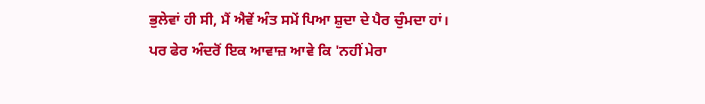ਭੁਲੇਵਾਂ ਹੀ ਸੀ, ਮੈਂ ਐਵੇਂ ਅੰਤ ਸਮੇਂ ਪਿਆ ਸ਼ੁਦਾ ਦੇ ਪੈਰ ਚੁੰਮਦਾ ਹਾਂ। ਪਰ ਫੇਰ ਅੰਦਰੋਂ ਇਕ ਆਵਾਜ਼ ਆਵੇ ਕਿ 'ਨਹੀਂ ਮੇਰਾ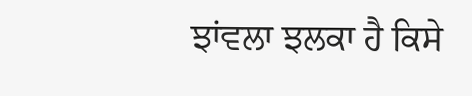ਝਾਂਵਲਾ ਝਲਕਾ ਹੈ ਕਿਸੇ